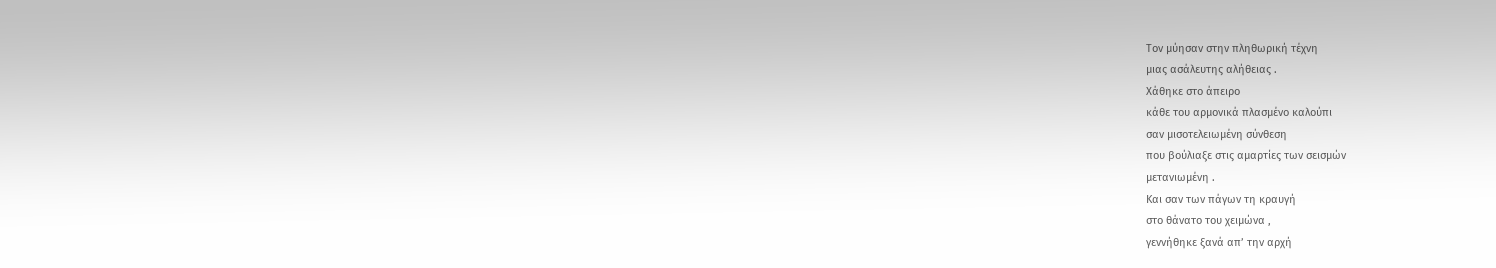Τον μύησαν στην πληθωρική τέχνη
μιας ασάλευτης αλήθειας .
Χάθηκε στο άπειρο
κάθε του αρμονικά πλασμένο καλούπι
σαν μισοτελειωμένη σύνθεση
που βούλιαξε στις αμαρτίες των σεισμών
μετανιωμένη .
Και σαν των πάγων τη κραυγή
στο θάνατο του χειμώνα ,
γεννήθηκε ξανά απ’ την αρχή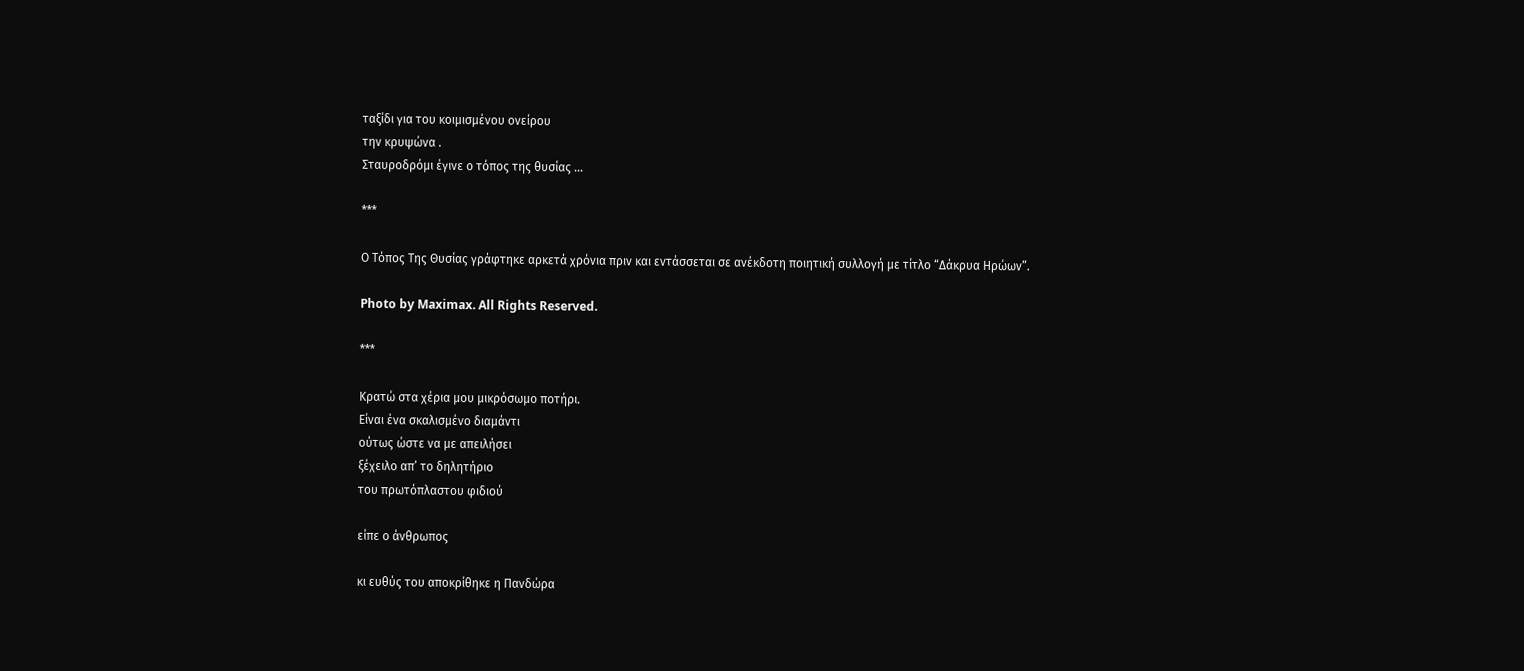ταξίδι για του κοιμισμένου ονείρου
την κρυψώνα .
Σταυροδρόμι έγινε ο τόπος της θυσίας …

***

Ο Τόπος Της Θυσίας γράφτηκε αρκετά χρόνια πριν και εντάσσεται σε ανέκδοτη ποιητική συλλογή με τίτλο “Δάκρυα Ηρώων”.

Photo by Maximax. All Rights Reserved.

***

Κρατώ στα χέρια μου μικρόσωμο ποτήρι.
Είναι ένα σκαλισμένο διαμάντι
ούτως ώστε να με απειλήσει
ξέχειλο απ’ το δηλητήριο
του πρωτόπλαστου φιδιού

είπε ο άνθρωπος

κι ευθύς του αποκρίθηκε η Πανδώρα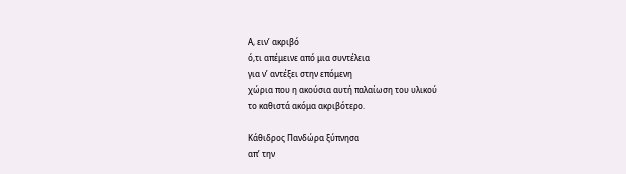Α, ειν’ ακριβό
ό,τι απέμεινε από μια συντέλεια
για ν’ αντέξει στην επόμενη
χώρια που η ακούσια αυτή παλαίωση του υλικού
το καθιστά ακόμα ακριβότερο.

Κάθιδρος Πανδώρα ξύπνησα
απ’ την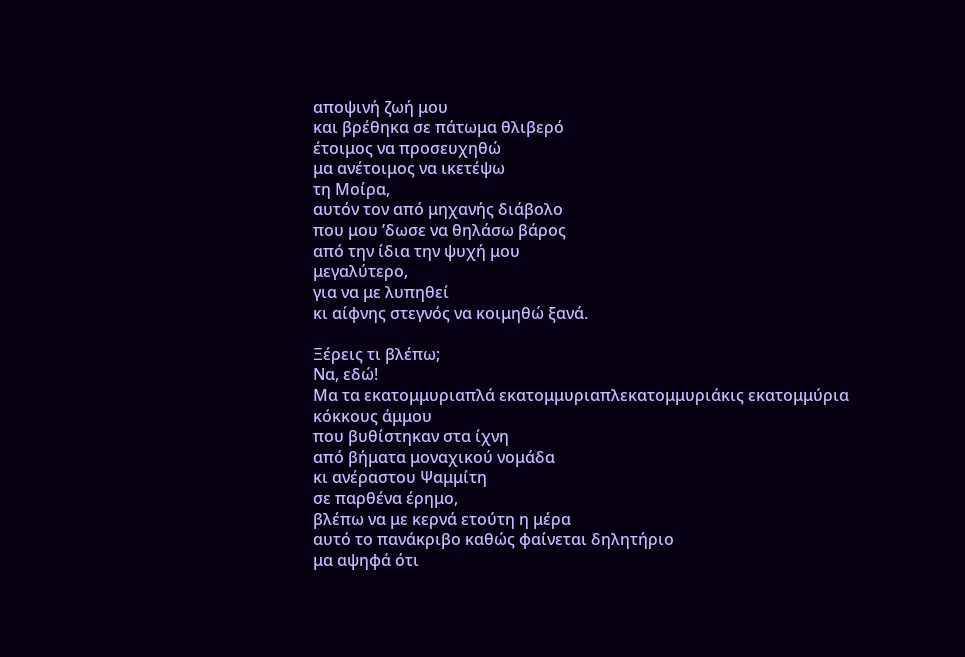αποψινή ζωή μου
και βρέθηκα σε πάτωμα θλιβερό
έτοιμος να προσευχηθώ
μα ανέτοιμος να ικετέψω
τη Μοίρα,
αυτόν τον από μηχανής διάβολο
που μου ’δωσε να θηλάσω βάρος
από την ίδια την ψυχή μου
μεγαλύτερο,
για να με λυπηθεί
κι αίφνης στεγνός να κοιμηθώ ξανά.

Ξέρεις τι βλέπω;
Να, εδώ!
Μα τα εκατομμυριαπλά εκατομμυριαπλεκατομμυριάκις εκατομμύρια
κόκκους άμμου
που βυθίστηκαν στα ίχνη
από βήματα μοναχικού νομάδα
κι ανέραστου Ψαμμίτη
σε παρθένα έρημο,
βλέπω να με κερνά ετούτη η μέρα
αυτό το πανάκριβο καθώς φαίνεται δηλητήριο
μα αψηφά ότι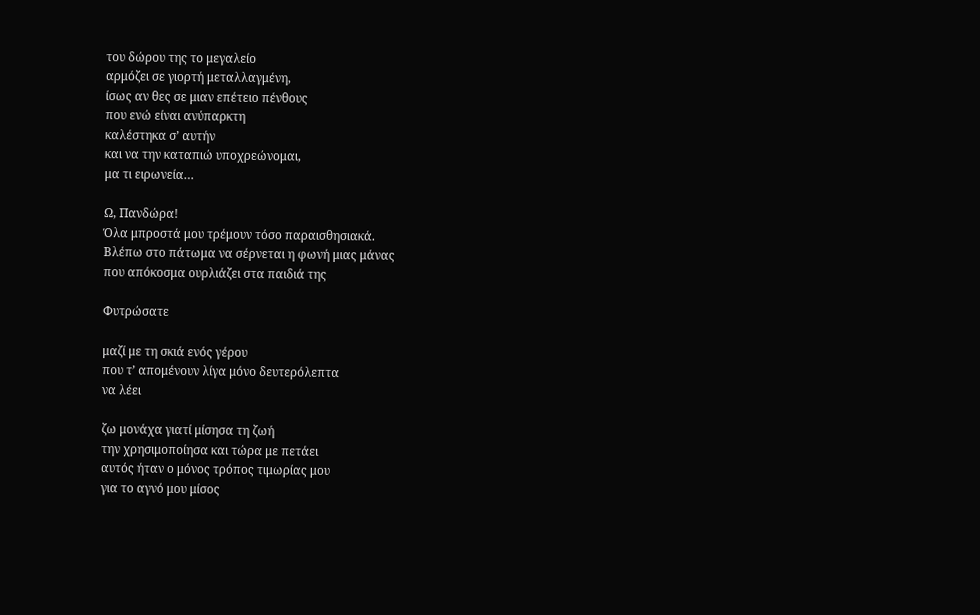του δώρου της το μεγαλείο
αρμόζει σε γιορτή μεταλλαγμένη,
ίσως αν θες σε μιαν επέτειο πένθους
που ενώ είναι ανύπαρκτη
καλέστηκα σ’ αυτήν
και να την καταπιώ υποχρεώνομαι,
μα τι ειρωνεία…

Ω, Πανδώρα!
Όλα μπροστά μου τρέμουν τόσο παραισθησιακά.
Βλέπω στο πάτωμα να σέρνεται η φωνή μιας μάνας
που απόκοσμα ουρλιάζει στα παιδιά της

Φυτρώσατε

μαζί με τη σκιά ενός γέρου
που τ’ απομένουν λίγα μόνο δευτερόλεπτα
να λέει

ζω μονάχα γιατί μίσησα τη ζωή
την χρησιμοποίησα και τώρα με πετάει
αυτός ήταν ο μόνος τρόπος τιμωρίας μου
για το αγνό μου μίσος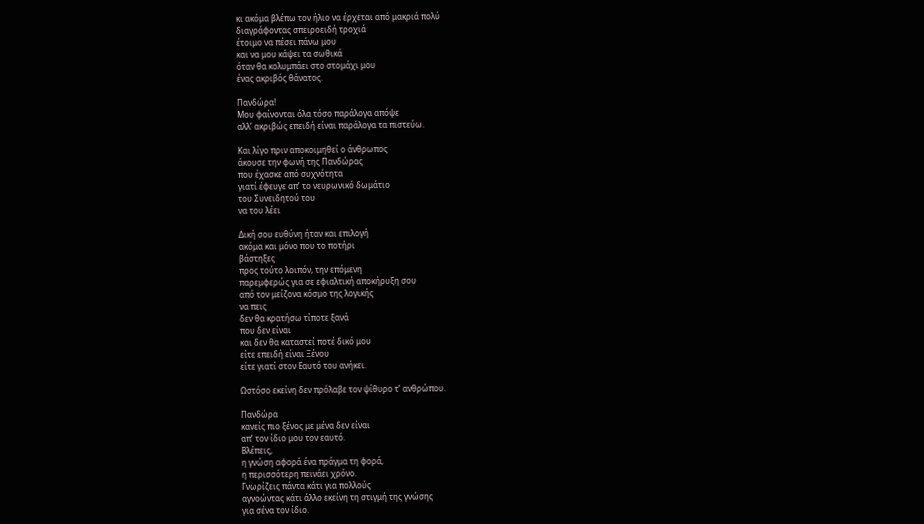κι ακόμα βλέπω τον ήλιο να έρχεται από μακριά πολύ
διαγράφοντας σπειροειδή τροχιά
έτοιμο να πέσει πάνω μου
και να μου κάψει τα σωθικά
όταν θα κολυμπάει στο στομάχι μου
ένας ακριβός θάνατος.

Πανδώρα!
Μου φαίνονται όλα τόσο παράλογα απόψε
αλλ’ ακριβώς επειδή είναι παράλογα τα πιστεύω.

Και λίγο πριν αποκοιμηθεί ο άνθρωπος
άκουσε την φωνή της Πανδώρας
που έχασκε από συχνότητα
γιατί έφευγε απ’ το νευρωνικό δωμάτιο
του Συνειδητού του
να του λέει

Δική σου ευθύνη ήταν και επιλογή
ακόμα και μόνο που το ποτήρι
βάστηξες
προς τούτο λοιπόν, την επόμενη
παρεμφερώς για σε εφιαλτική αποκήρυξη σου
από τον μείζονα κόσμο της λογικής
να πεις
δεν θα κρατήσω τίποτε ξανά
που δεν είναι
και δεν θα καταστεί ποτέ δικό μου
είτε επειδή είναι Ξένου
είτε γιατί στον Εαυτό του ανήκει.

Ωστόσο εκείνη δεν πρόλαβε τον ψίθυρο τ’ ανθρώπου.

Πανδώρα
κανείς πιο ξένος με μένα δεν είναι
απ’ τον ίδιο μου τον εαυτό.
Βλέπεις,
η γνώση αφορά ένα πράγμα τη φορά,
η περισσότερη πεινάει χρόνο.
Γνωρίζεις πάντα κάτι για πολλούς
αγνοώντας κάτι άλλο εκείνη τη στιγμή της γνώσης
για σένα τον ίδιο.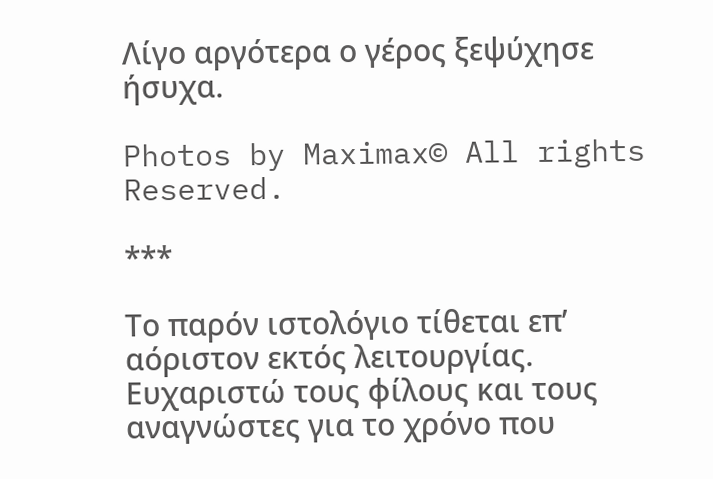Λίγο αργότερα ο γέρος ξεψύχησε ήσυχα.

Photos by Maximax© All rights Reserved.

***

Το παρόν ιστολόγιο τίθεται επ’ αόριστον εκτός λειτουργίας. Ευχαριστώ τους φίλους και τους αναγνώστες για το χρόνο που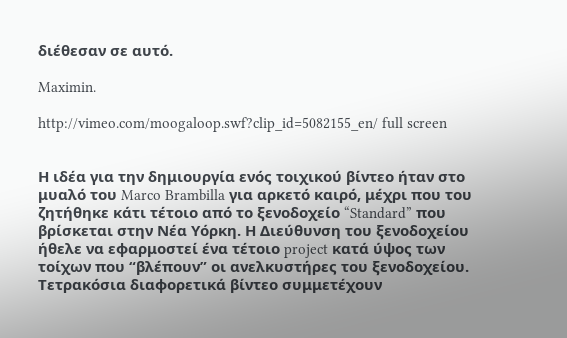διέθεσαν σε αυτό.

Maximin.

http://vimeo.com/moogaloop.swf?clip_id=5082155_en/ full screen


Η ιδέα για την δημιουργία ενός τοιχικού βίντεο ήταν στο μυαλό του Marco Brambilla για αρκετό καιρό, μέχρι που του ζητήθηκε κάτι τέτοιο από το ξενοδοχείο “Standard” που βρίσκεται στην Νέα Υόρκη. Η Διεύθυνση του ξενοδοχείου ήθελε να εφαρμοστεί ένα τέτοιο project κατά ύψος των τοίχων που “βλέπουν” οι ανελκυστήρες του ξενοδοχείου. Τετρακόσια διαφορετικά βίντεο συμμετέχουν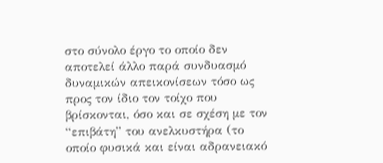στο σύνολο έργο το οποίο δεν αποτελεί άλλο παρά συνδυασμό δυναμικών απεικονίσεων τόσο ως προς τον ίδιο τον τοίχο που βρίσκονται, όσο και σε σχέση με τον “επιβάτη” του ανελκυστήρα (το οποίο φυσικά και είναι αδρανειακό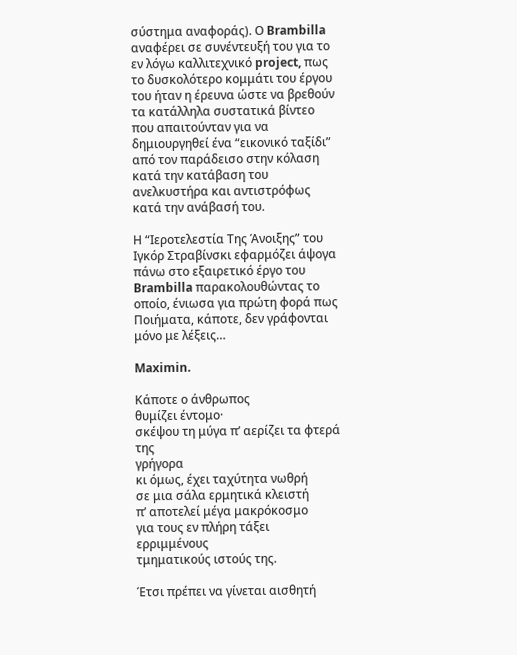σύστημα αναφοράς). Ο Brambilla αναφέρει σε συνέντευξή του για το εν λόγω καλλιτεχνικό project, πως το δυσκολότερο κομμάτι του έργου του ήταν η έρευνα ώστε να βρεθούν τα κατάλληλα συστατικά βίντεο που απαιτούνταν για να δημιουργηθεί ένα “εικονικό ταξίδι” από τον παράδεισο στην κόλαση κατά την κατάβαση του ανελκυστήρα και αντιστρόφως κατά την ανάβασή του.

Η “Ιεροτελεστία Της Άνοιξης” του Ιγκόρ Στραβίνσκι εφαρμόζει άψογα πάνω στο εξαιρετικό έργο του Brambilla παρακολουθώντας το οποίο, ένιωσα για πρώτη φορά πως Ποιήματα, κάποτε, δεν γράφονται μόνο με λέξεις…

Maximin.

Κάποτε ο άνθρωπος
θυμίζει έντομο·
σκέψου τη μύγα π’ αερίζει τα φτερά της
γρήγορα
κι όμως, έχει ταχύτητα νωθρή
σε μια σάλα ερμητικά κλειστή
π’ αποτελεί μέγα μακρόκοσμο
για τους εν πλήρη τάξει ερριμμένους
τμηματικούς ιστούς της.

Έτσι πρέπει να γίνεται αισθητή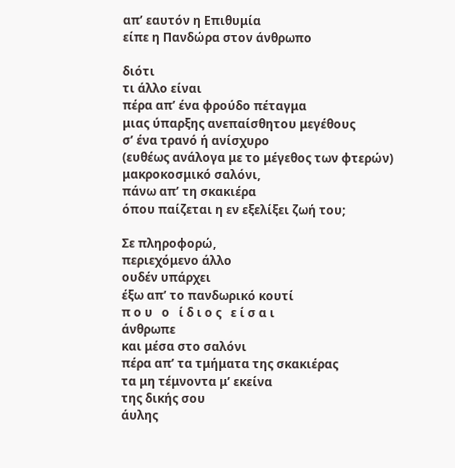απ’ εαυτόν η Επιθυμία
είπε η Πανδώρα στον άνθρωπο

διότι
τι άλλο είναι
πέρα απ’ ένα φρούδο πέταγμα
μιας ύπαρξης ανεπαίσθητου μεγέθους
σ’ ένα τρανό ή ανίσχυρο
(ευθέως ανάλογα με το μέγεθος των φτερών)
μακροκοσμικό σαλόνι,
πάνω απ’ τη σκακιέρα
όπου παίζεται η εν εξελίξει ζωή του;

Σε πληροφορώ,
περιεχόμενο άλλο
ουδέν υπάρχει
έξω απ’ το πανδωρικό κουτί
π ο υ   ο   ί δ ι ο ς   ε ί σ α ι
άνθρωπε
και μέσα στο σαλόνι
πέρα απ’ τα τμήματα της σκακιέρας
τα μη τέμνοντα μ’ εκείνα
της δικής σου
άυλης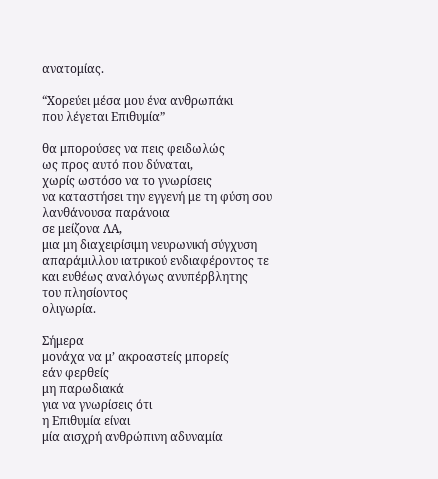ανατομίας.

“Χορεύει μέσα μου ένα ανθρωπάκι
που λέγεται Επιθυμία”

θα μπορούσες να πεις φειδωλώς
ως προς αυτό που δύναται,
χωρίς ωστόσο να το γνωρίσεις
να καταστήσει την εγγενή με τη φύση σου
λανθάνουσα παράνοια
σε μείζονα ΛΑ,
μια μη διαχειρίσιμη νευρωνική σύγχυση
απαράμιλλου ιατρικού ενδιαφέροντος τε
και ευθέως αναλόγως ανυπέρβλητης
του πλησίοντος
ολιγωρία.

Σήμερα
μονάχα να μ’ ακροαστείς μπορείς
εάν φερθείς
μη παρωδιακά
για να γνωρίσεις ότι
η Επιθυμία είναι
μία αισχρή ανθρώπινη αδυναμία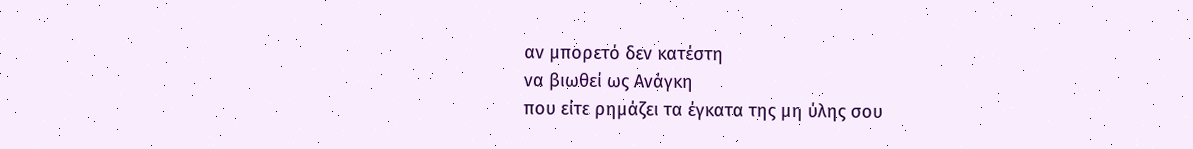αν μπορετό δεν κατέστη
να βιωθεί ως Ανάγκη
που είτε ρημάζει τα έγκατα της μη ύλης σου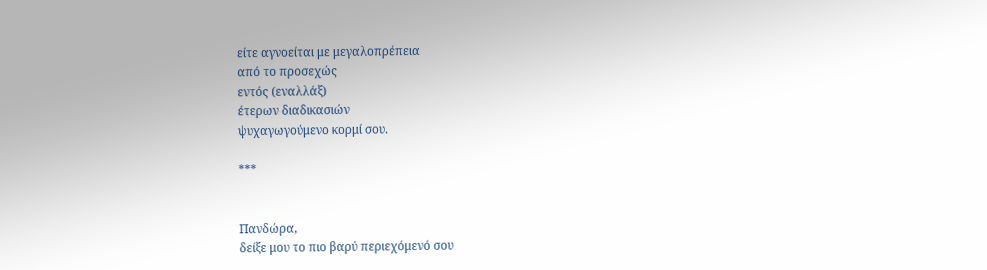είτε αγνοείται με μεγαλοπρέπεια
από το προσεχώς
εντός (εναλλάξ)
έτερων διαδικασιών
ψυχαγωγούμενο κορμί σου.

***


Πανδώρα,
δείξε μου το πιο βαρύ περιεχόμενό σου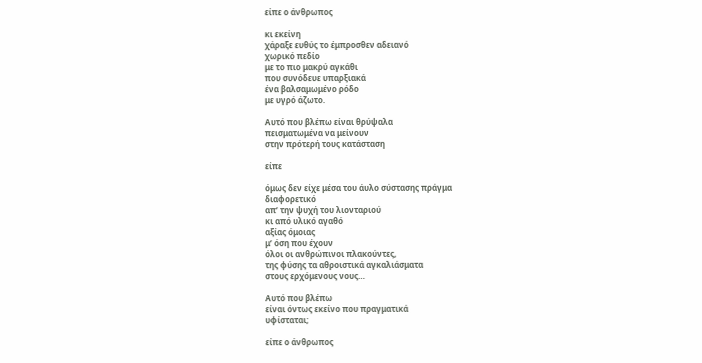είπε ο άνθρωπος

κι εκείνη
χάραξε ευθύς το έμπροσθεν αδειανό
χωρικό πεδίο
με το πιο μακρύ αγκάθι
που συνόδευε υπαρξιακά
ένα βαλσαμωμένο ρόδο
με υγρό άζωτο.

Αυτό που βλέπω είναι θρύψαλα
πεισματωμένα να μείνουν
στην πρότερή τους κατάσταση

είπε

όμως δεν είχε μέσα του άυλο σύστασης πράγμα
διαφορετικό
απ’ την ψυχή του λιονταριού
κι από υλικό αγαθό
αξίας όμοιας
μ’ όση που έχουν
όλοι οι ανθρώπινοι πλακούντες,
της φύσης τα αθροιστικά αγκαλιάσματα
στους ερχόμενους νους…

Αυτό που βλέπω
είναι όντως εκείνο που πραγματικά
υφίσταται;

είπε ο άνθρωπος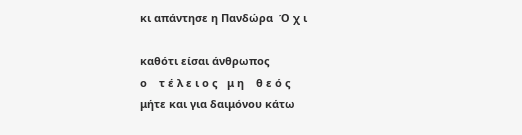κι απάντησε η Πανδώρα  Ό χ ι

καθότι είσαι άνθρωπος
ο    τ έ λ ε ι ο ς   μ η    θ ε ό ς
μήτε και για δαιμόνου κάτω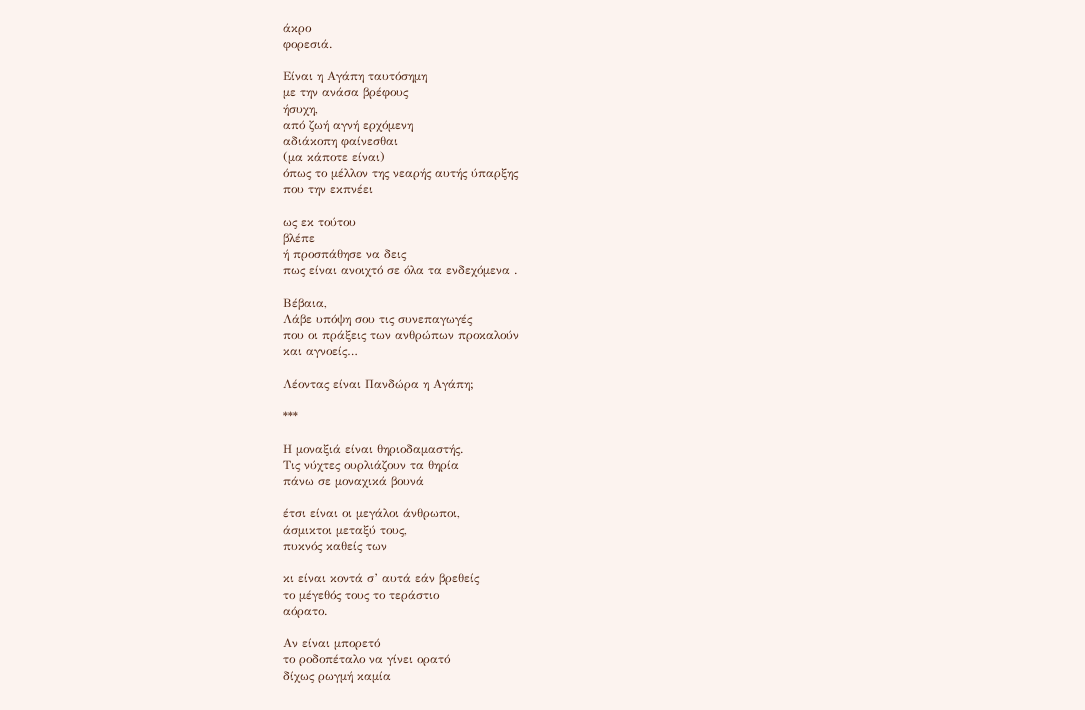άκρο
φορεσιά.

Είναι η Αγάπη ταυτόσημη
με την ανάσα βρέφους
ήσυχη,
από ζωή αγνή ερχόμενη
αδιάκοπη φαίνεσθαι
(μα κάποτε είναι)
όπως το μέλλον της νεαρής αυτής ύπαρξης
που την εκπνέει

ως εκ τούτου
βλέπε
ή προσπάθησε να δεις
πως είναι ανοιχτό σε όλα τα ενδεχόμενα .

Βέβαια,
Λάβε υπόψη σου τις συνεπαγωγές
που οι πράξεις των ανθρώπων προκαλούν
και αγνοείς…

Λέοντας είναι Πανδώρα η Αγάπη;

***

Η μοναξιά είναι θηριοδαμαστής.
Τις νύχτες ουρλιάζουν τα θηρία
πάνω σε μοναχικά βουνά

έτσι είναι οι μεγάλοι άνθρωποι,
άσμικτοι μεταξύ τους,
πυκνός καθείς των

κι είναι κοντά σ’ αυτά εάν βρεθείς
το μέγεθός τους το τεράστιο
αόρατο.

Αν είναι μπορετό
το ροδοπέταλο να γίνει ορατό
δίχως ρωγμή καμία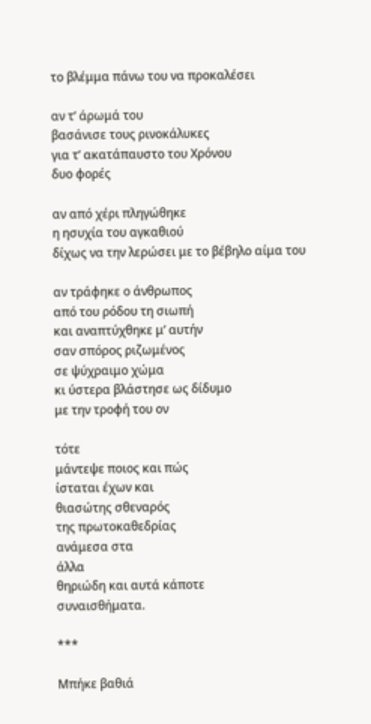το βλέμμα πάνω του να προκαλέσει

αν τ’ άρωμά του
βασάνισε τους ρινοκάλυκες
για τ’ ακατάπαυστο του Χρόνου
δυο φορές

αν από χέρι πληγώθηκε
η ησυχία του αγκαθιού
δίχως να την λερώσει με το βέβηλο αίμα του

αν τράφηκε ο άνθρωπος
από του ρόδου τη σιωπή
και αναπτύχθηκε μ’ αυτήν
σαν σπόρος ριζωμένος
σε ψύχραιμο χώμα
κι ύστερα βλάστησε ως δίδυμο
με την τροφή του ον

τότε
μάντεψε ποιος και πώς
ίσταται έχων και
θιασώτης σθεναρός
της πρωτοκαθεδρίας
ανάμεσα στα
άλλα
θηριώδη και αυτά κάποτε
συναισθήματα.

***

Μπήκε βαθιά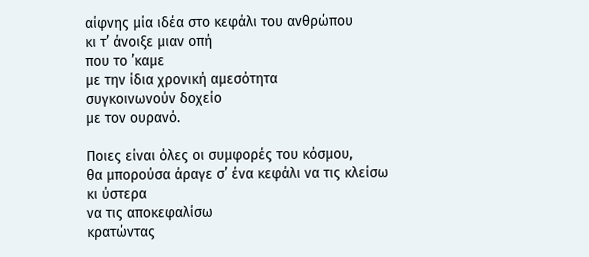αίφνης μία ιδέα στο κεφάλι του ανθρώπου
κι τ’ άνοιξε μιαν οπή
που το ’καμε
με την ίδια χρονική αμεσότητα
συγκοινωνούν δοχείο
με τον ουρανό.

Ποιες είναι όλες οι συμφορές του κόσμου,
θα μπορούσα άραγε σ’ ένα κεφάλι να τις κλείσω
κι ύστερα
να τις αποκεφαλίσω
κρατώντας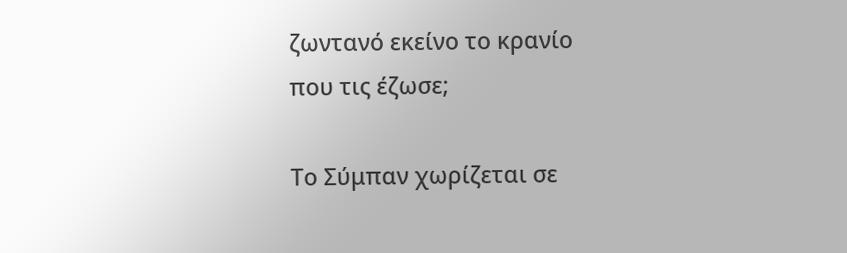ζωντανό εκείνο το κρανίο
που τις έζωσε;

Το Σύμπαν χωρίζεται σε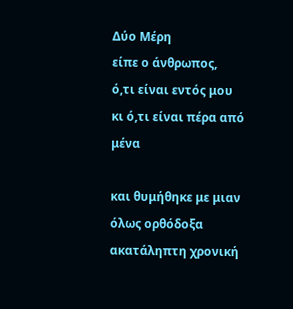Δύο Μέρη
είπε ο άνθρωπος,
ό,τι είναι εντός μου
κι ό,τι είναι πέρα από μένα

και θυμήθηκε με μιαν
όλως ορθόδοξα
ακατάληπτη χρονική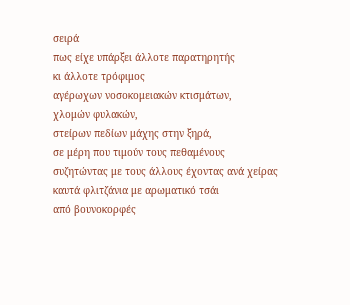σειρά
πως είχε υπάρξει άλλοτε παρατηρητής
κι άλλοτε τρόφιμος
αγέρωχων νοσοκομειακών κτισμάτων,
χλομών φυλακών,
στείρων πεδίων μάχης στην ξηρά,
σε μέρη που τιμούν τους πεθαμένους
συζητώντας με τους άλλους έχοντας ανά χείρας
καυτά φλιτζάνια με αρωματικό τσάι
από βουνοκορφές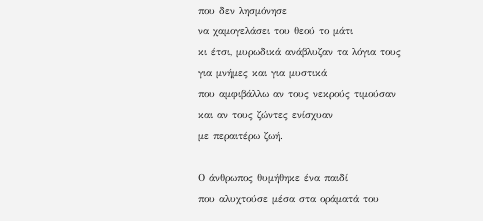που δεν λησμόνησε
να χαμογελάσει του θεού το μάτι
κι έτσι, μυρωδικά ανάβλυζαν τα λόγια τους
για μνήμες και για μυστικά
που αμφιβάλλω αν τους νεκρούς τιμούσαν
και αν τους ζώντες ενίσχυαν
με περαιτέρω ζωή.

Ο άνθρωπος θυμήθηκε ένα παιδί
που αλυχτούσε μέσα στα οράματά του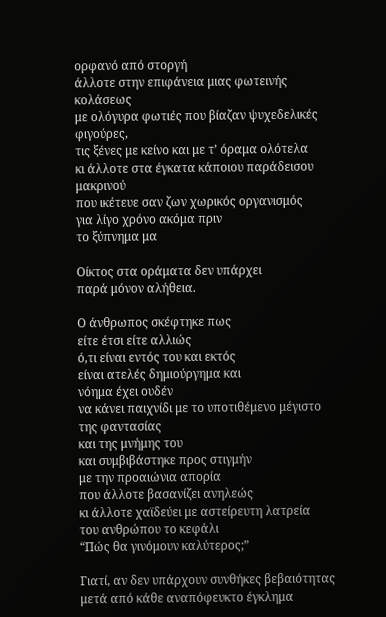ορφανό από στοργή
άλλοτε στην επιφάνεια μιας φωτεινής κολάσεως
με ολόγυρα φωτιές που βίαζαν ψυχεδελικές φιγούρες,
τις ξένες με κείνο και με τ’ όραμα ολότελα
κι άλλοτε στα έγκατα κάποιου παράδεισου μακρινού
που ικέτευε σαν ζων χωρικός οργανισμός
για λίγο χρόνο ακόμα πριν
το ξύπνημα μα

Οίκτος στα οράματα δεν υπάρχει
παρά μόνον αλήθεια.

Ο άνθρωπος σκέφτηκε πως
είτε έτσι είτε αλλιώς
ό,τι είναι εντός του και εκτός
είναι ατελές δημιούργημα και
νόημα έχει ουδέν
να κάνει παιχνίδι με το υποτιθέμενο μέγιστο
της φαντασίας
και της μνήμης του
και συμβιβάστηκε προς στιγμήν
με την προαιώνια απορία
που άλλοτε βασανίζει ανηλεώς
κι άλλοτε χαϊδεύει με αστείρευτη λατρεία
του ανθρώπου το κεφάλι
“Πώς θα γινόμουν καλύτερος;”

Γιατί, αν δεν υπάρχουν συνθήκες βεβαιότητας
μετά από κάθε αναπόφευκτο έγκλημα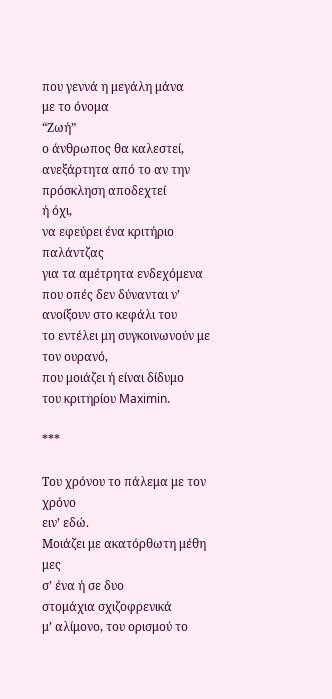που γεννά η μεγάλη μάνα
με το όνομα
“Ζωή”
ο άνθρωπος θα καλεστεί,
ανεξάρτητα από το αν την πρόσκληση αποδεχτεί
ή όχι,
να εφεύρει ένα κριτήριο παλάντζας
για τα αμέτρητα ενδεχόμενα
που οπές δεν δύνανται ν’ ανοίξουν στο κεφάλι του
το εντέλει μη συγκοινωνούν με τον ουρανό,
που μοιάζει ή είναι δίδυμο
του κριτηρίου Maximin.

***

Του χρόνου το πάλεμα με τον χρόνο
ειν’ εδώ.
Μοιάζει με ακατόρθωτη μέθη μες
σ’ ένα ή σε δυο
στομάχια σχιζοφρενικά
μ’ αλίμονο, του ορισμού το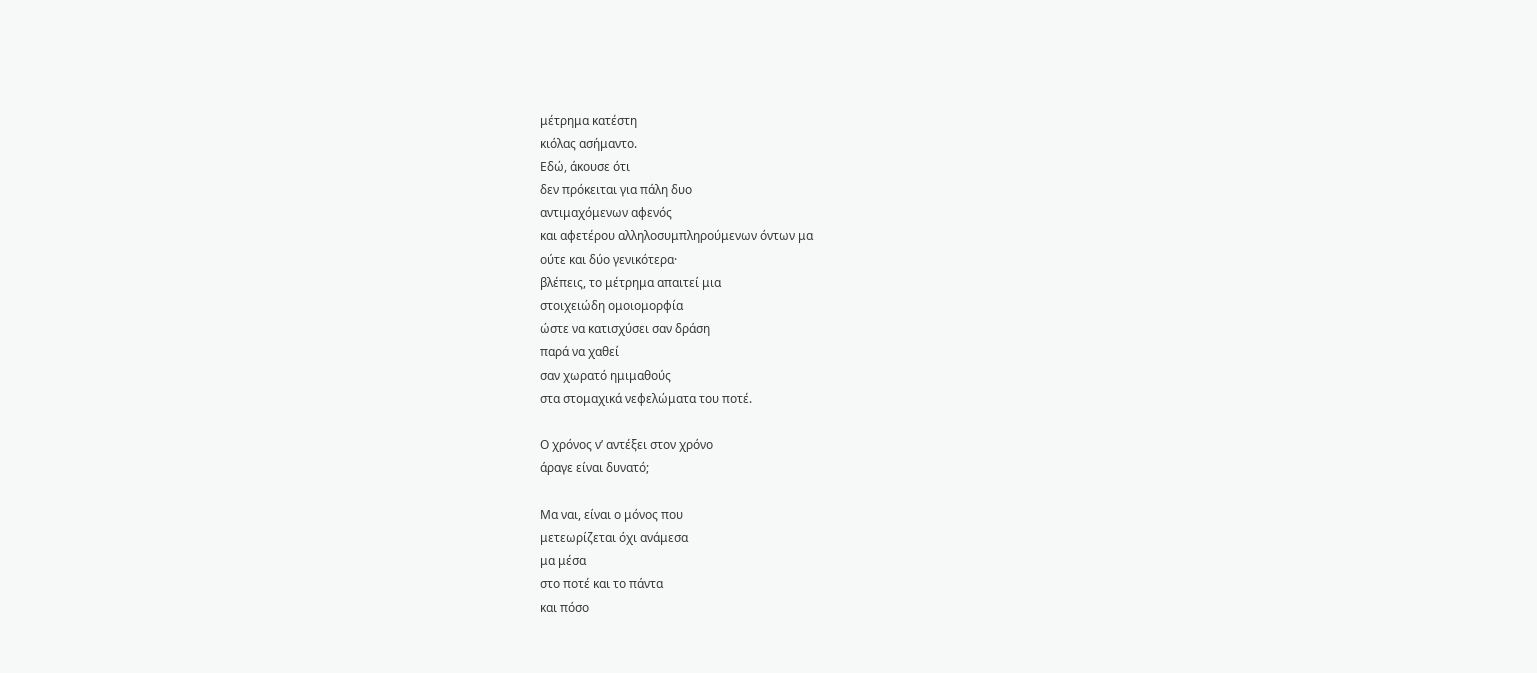μέτρημα κατέστη
κιόλας ασήμαντο.
Εδώ, άκουσε ότι
δεν πρόκειται για πάλη δυο
αντιμαχόμενων αφενός
και αφετέρου αλληλοσυμπληρούμενων όντων μα
ούτε και δύο γενικότερα·
βλέπεις, το μέτρημα απαιτεί μια
στοιχειώδη ομοιομορφία
ώστε να κατισχύσει σαν δράση
παρά να χαθεί
σαν χωρατό ημιμαθούς
στα στομαχικά νεφελώματα του ποτέ.

Ο χρόνος ν’ αντέξει στον χρόνο
άραγε είναι δυνατό;

Μα ναι, είναι ο μόνος που
μετεωρίζεται όχι ανάμεσα
μα μέσα
στο ποτέ και το πάντα
και πόσο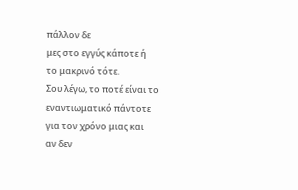πάλλον δε
μες στο εγγύς κάποτε ή
το μακρινό τότε.
Σου λέγω, το ποτέ είναι το εναντιωματικό πάντοτε
για τον χρόνο μιας και
αν δεν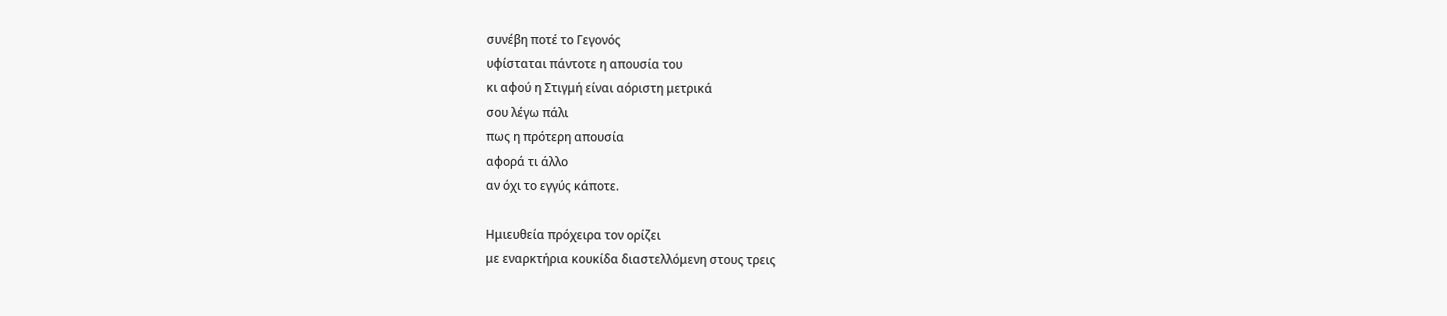συνέβη ποτέ το Γεγονός
υφίσταται πάντοτε η απουσία του
κι αφού η Στιγμή είναι αόριστη μετρικά
σου λέγω πάλι
πως η πρότερη απουσία
αφορά τι άλλο
αν όχι το εγγύς κάποτε.

Ημιευθεία πρόχειρα τον ορίζει
με εναρκτήρια κουκίδα διαστελλόμενη στους τρεις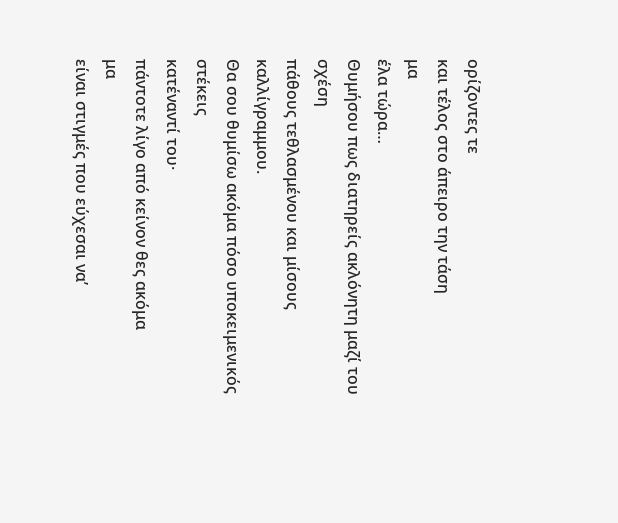ορίζοντες τε
και τέλος στο άπειρο την τάση
μα
έλα τώρα…
Θυμήσου πως διατηρείς ακλόνητη μαζί του σχέση
πάθους τεθλασμένου και μίσους καλλίγραμμου.
Θα σου θυμίσω ακόμα πόσο υποκειμενικός στέκεις
κατέναντί του·
πάντοτε λίγο από κείνον θες ακόμα
μα
είναι στιγμές που εύχεσαι να’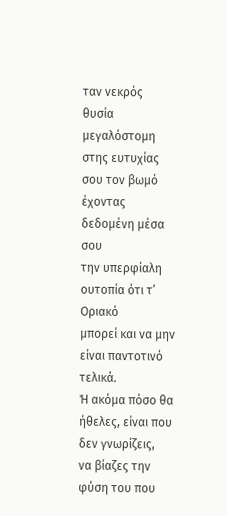ταν νεκρός
θυσία μεγαλόστομη στης ευτυχίας σου τον βωμό
έχοντας δεδομένη μέσα σου
την υπερφίαλη ουτοπία ότι τ’ Οριακό
μπορεί και να μην είναι παντοτινό τελικά.
Ή ακόμα πόσο θα ήθελες, είναι που δεν γνωρίζεις,
να βίαζες την φύση του που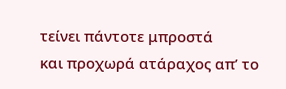τείνει πάντοτε μπροστά
και προχωρά ατάραχος απ’ το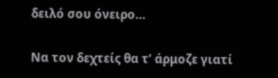δειλό σου όνειρο…

Να τον δεχτείς θα τ’ άρμοζε γιατί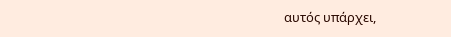αυτός υπάρχει,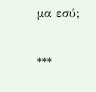μα εσύ;

***